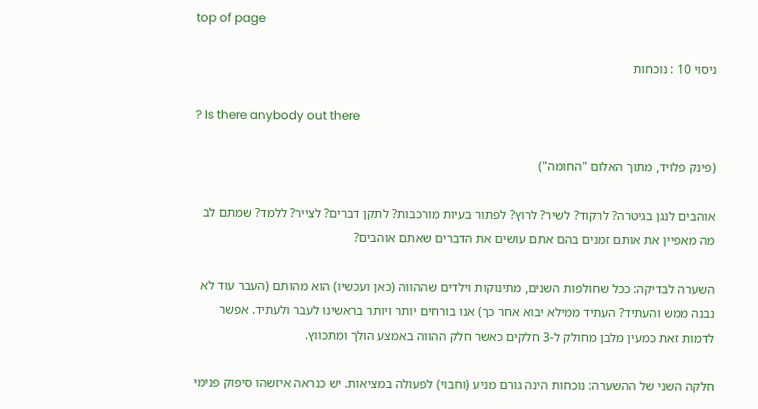top of page

ניסוי 10 : נוכחות

? Is there anybody out there

(פינק פלויד, מתוך האלום "החומה")

אוהבים לנגן בגיטרה? לרקוד? לשיר? לרוץ? לפתור בעיות מורכבות? לתקן דברים? לצייר? ללמד? שמתם לב מה מאפיין את אותם זמנים בהם אתם עושים את הדברים שאתם אוהבים?

השערה לבדיקה: ככל שחולפות השנים, מתינוקות וילדים שההווה (כאן ועכשיו) הוא מהותם (העבר עוד לא נבנה ממש והעתיד? העתיד ממילא יבוא אחר כך) אנו בורחים יותר ויותר בראשינו לעבר ולעתיד. אפשר לדמות זאת כמעין מלבן מחולק ל-3 חלקים כאשר חלק ההווה באמצע הולך ומתכווץ.

חלקה השני של ההשערה: נוכחות הינה גורם מניע (וחבוי) לפעולה במציאות. יש כנראה איזשהו סיפוק פנימי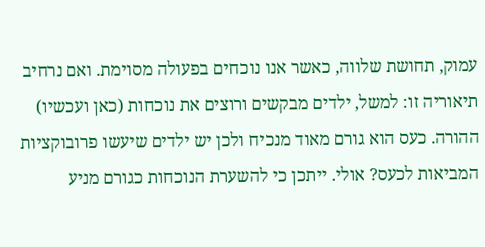עמוק, תחושת שלווה, כאשר אנו נוכחים בפעולה מסוימת. ואם נרחיב תיאוריה זו: למשל, ילדים מבקשים ורוצים את נוכחות (כאן ועכשיו) ההורה. כעס הוא גורם מאוד מנכיח ולכן יש ילדים שיעשו פרובוקציות המביאות לכעס? אולי. ייתכן כי להשערת הנוכחות כגורם מניע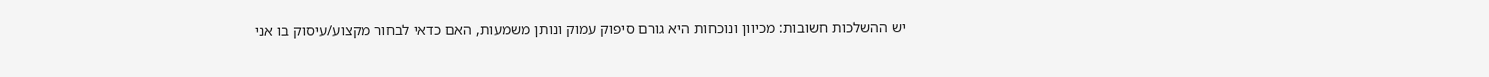יש ההשלכות חשובות: מכיוון ונוכחות היא גורם סיפוק עמוק ונותן משמעות, האם כדאי לבחור מקצוע/עיסוק בו אני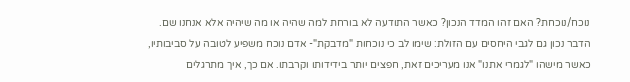נוכח/נוכחת? האם זהו המדד הנכון? כאשר התודעה לא בורחת למה שהיה או מה שיהיה אלא אנחנו שם. הדבר נכון גם לגבי היחסים עם הזולת: שימו לב כי נוכחות "מדבקת"- אדם נוכח משפיע לטובה על סביבותיו, כאשר מישהו "לגמרי אתנו" אנו מעריכים זאת, חפצים יותר בידידותו וקרבתו. אם כך, איך מתרגלים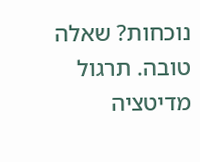נוכחות? שאלה טובה. תרגול מדיטציה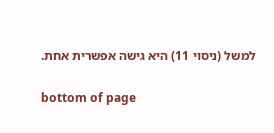למשל (ניסוי 11) היא גישה אפשרית אחת.

bottom of page